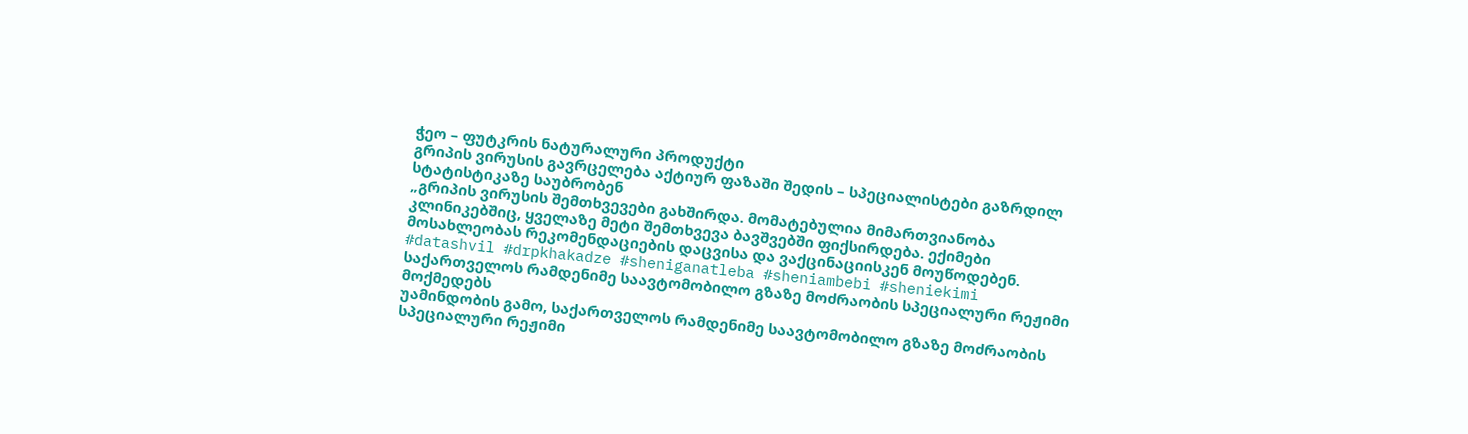ჭეო – ფუტკრის ნატურალური პროდუქტი
გრიპის ვირუსის გავრცელება აქტიურ ფაზაში შედის – სპეციალისტები გაზრდილ სტატისტიკაზე საუბრობენ
„გრიპის ვირუსის შემთხვევები გახშირდა. მომატებულია მიმართვიანობა კლინიკებშიც, ყველაზე მეტი შემთხვევა ბავშვებში ფიქსირდება. ექიმები მოსახლეობას რეკომენდაციების დაცვისა და ვაქცინაციისკენ მოუწოდებენ.
#datashvil #drpkhakadze #sheniganatleba #sheniambebi #sheniekimi
საქართველოს რამდენიმე საავტომობილო გზაზე მოძრაობის სპეციალური რეჟიმი მოქმედებს
უამინდობის გამო, საქართველოს რამდენიმე საავტომობილო გზაზე მოძრაობის სპეციალური რეჟიმი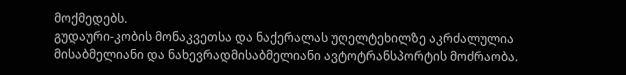მოქმედებს.
გუდაური-კობის მონაკვეთსა და ნაქერალას უღელტეხილზე აკრძალულია მისაბმელიანი და ნახევრადმისაბმელიანი ავტოტრანსპორტის მოძრაობა.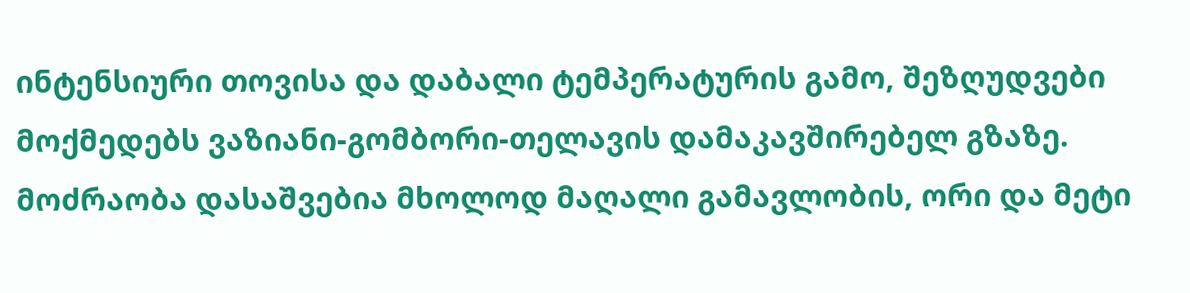ინტენსიური თოვისა და დაბალი ტემპერატურის გამო, შეზღუდვები მოქმედებს ვაზიანი-გომბორი-თელავის დამაკავშირებელ გზაზე. მოძრაობა დასაშვებია მხოლოდ მაღალი გამავლობის, ორი და მეტი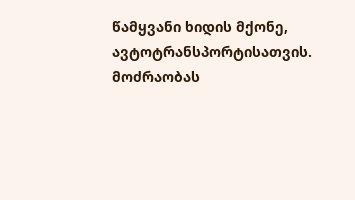წამყვანი ხიდის მქონე, ავტოტრანსპორტისათვის. მოძრაობას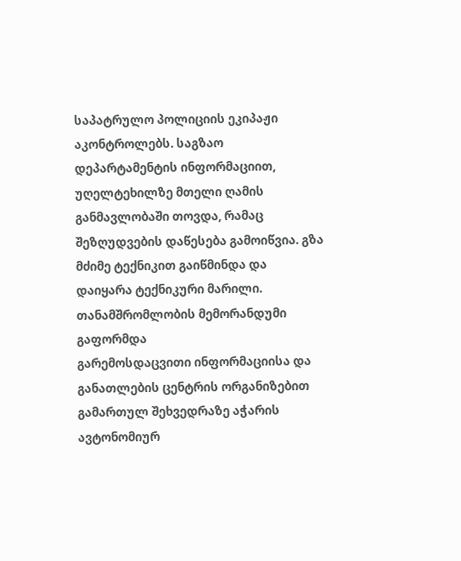საპატრულო პოლიციის ეკიპაჟი აკონტროლებს. საგზაო დეპარტამენტის ინფორმაციით, უღელტეხილზე მთელი ღამის განმავლობაში თოვდა, რამაც შეზღუდვების დაწესება გამოიწვია. გზა მძიმე ტექნიკით გაიწმინდა და დაიყარა ტექნიკური მარილი.
თანამშრომლობის მემორანდუმი გაფორმდა
გარემოსდაცვითი ინფორმაციისა და განათლების ცენტრის ორგანიზებით გამართულ შეხვედრაზე აჭარის ავტონომიურ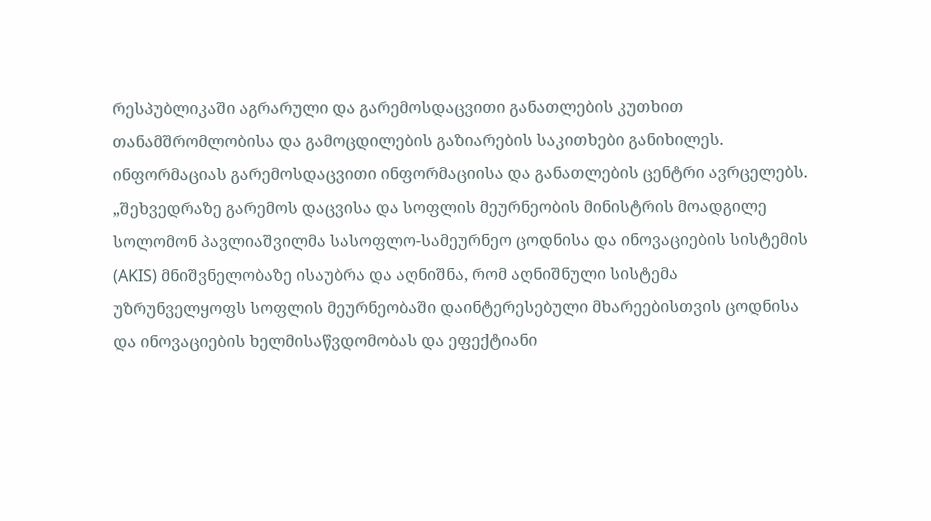რესპუბლიკაში აგრარული და გარემოსდაცვითი განათლების კუთხით თანამშრომლობისა და გამოცდილების გაზიარების საკითხები განიხილეს. ინფორმაციას გარემოსდაცვითი ინფორმაციისა და განათლების ცენტრი ავრცელებს.
„შეხვედრაზე გარემოს დაცვისა და სოფლის მეურნეობის მინისტრის მოადგილე სოლომონ პავლიაშვილმა სასოფლო-სამეურნეო ცოდნისა და ინოვაციების სისტემის (AKIS) მნიშვნელობაზე ისაუბრა და აღნიშნა, რომ აღნიშნული სისტემა უზრუნველყოფს სოფლის მეურნეობაში დაინტერესებული მხარეებისთვის ცოდნისა და ინოვაციების ხელმისაწვდომობას და ეფექტიანი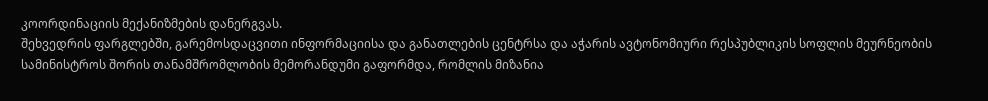კოორდინაციის მექანიზმების დანერგვას.
შეხვედრის ფარგლებში, გარემოსდაცვითი ინფორმაციისა და განათლების ცენტრსა და აჭარის ავტონომიური რესპუბლიკის სოფლის მეურნეობის სამინისტროს შორის თანამშრომლობის მემორანდუმი გაფორმდა, რომლის მიზანია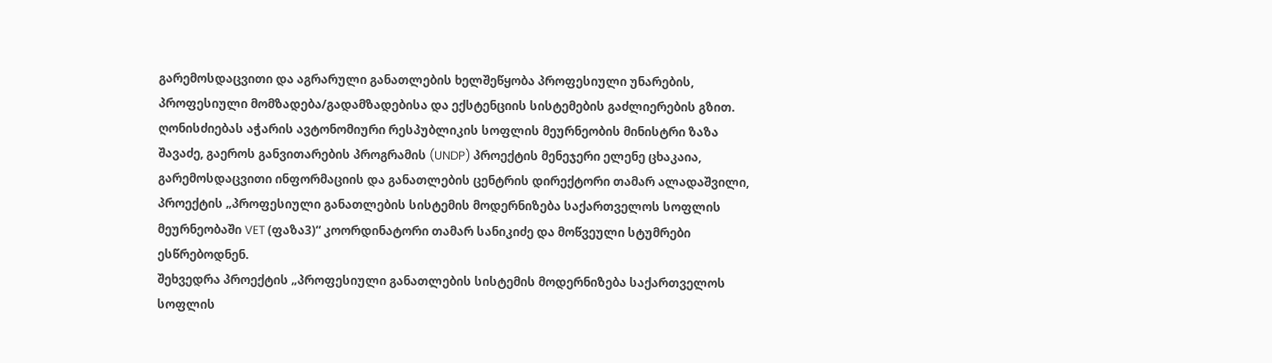გარემოსდაცვითი და აგრარული განათლების ხელშეწყობა პროფესიული უნარების, პროფესიული მომზადება/გადამზადებისა და ექსტენციის სისტემების გაძლიერების გზით.
ღონისძიებას აჭარის ავტონომიური რესპუბლიკის სოფლის მეურნეობის მინისტრი ზაზა შავაძე, გაეროს განვითარების პროგრამის (UNDP) პროექტის მენეჯერი ელენე ცხაკაია, გარემოსდაცვითი ინფორმაციის და განათლების ცენტრის დირექტორი თამარ ალადაშვილი, პროექტის „პროფესიული განათლების სისტემის მოდერნიზება საქართველოს სოფლის მეურნეობაში VET (ფაზა3)“ კოორდინატორი თამარ სანიკიძე და მოწვეული სტუმრები ესწრებოდნენ.
შეხვედრა პროექტის „პროფესიული განათლების სისტემის მოდერნიზება საქართველოს სოფლის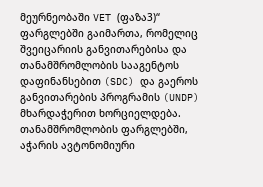მეურნეობაში VET (ფაზა3)“ ფარგლებში გაიმართა, რომელიც შვეიცარიის განვითარებისა და თანამშრომლობის სააგენტოს დაფინანსებით (SDC) და გაეროს განვითარების პროგრამის (UNDP) მხარდაჭერით ხორციელდება.
თანამშრომლობის ფარგლებში, აჭარის ავტონომიური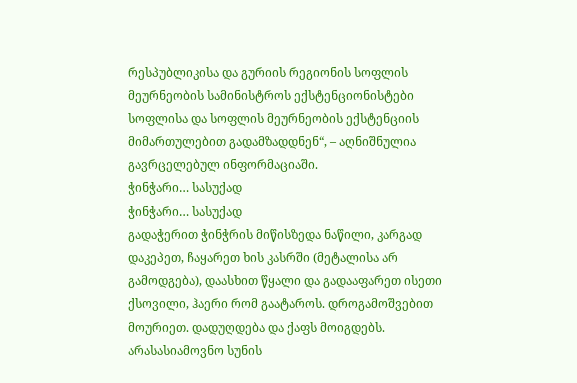რესპუბლიკისა და გურიის რეგიონის სოფლის მეურნეობის სამინისტროს ექსტენციონისტები სოფლისა და სოფლის მეურნეობის ექსტენციის მიმართულებით გადამზადდნენ“, – აღნიშნულია გავრცელებულ ინფორმაციაში.
ჭინჭარი… სასუქად
ჭინჭარი… სასუქად
გადაჭერით ჭინჭრის მიწისზედა ნაწილი, კარგად დაკეპეთ, ჩაყარეთ ხის კასრში (მეტალისა არ გამოდგება), დაასხით წყალი და გადააფარეთ ისეთი ქსოვილი, ჰაერი რომ გაატაროს. დროგამოშვებით მოურიეთ. დადუღდება და ქაფს მოიგდებს. არასასიამოვნო სუნის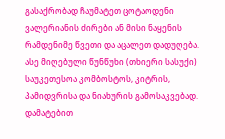გასაქრობად ჩაუმატეთ ცოტაოდენი ვალერიანის ძირები ან მისი ნაყენის რამდენიმე წვეთი და აცალეთ დადუღება.
ასე მიღებული წუნწუხი (თხიერი სასუქი) საუკეთესოა კომბოსტოს, კიტრის, პამიდვრისა და ნიახურის გამოსაკვებად. დამატებით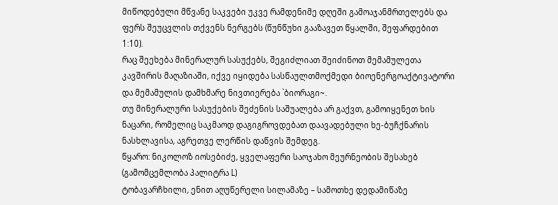მიწოდებული მწვანე საკვები უკვე რამდენიმე დღეში გამოაჯანმრთელებს და ფერს შეუცვლის თქვენს ნერგებს (წუნწუხი გააზავეთ წყალში, შეფარდებით 1:10).
რაც შეეხება მინერალურ სასუქებს, შეგიძლიათ შეიძინოთ მემამულეთა კავშირის მაღაზიაში, იქვე იყიდება სასწაულთმოქმედი ბიოენერგოაქტივატორი და მემამულის დამხმარე ნივთიერება `ბიორაგი~.
თუ მინერალური სასუქების შეძენის საშუალება არ გაქვთ, გამოიყენეთ ხის ნაცარი, რომელიც საკმაოდ დაგიგროვდებათ დაავადებული ხე-ბუჩქნარის ნასხლავისა, აგრეთვე ლერწის დაწვის შემდეგ.
წყარო: ნიკოლოზ იოსებიძე, ყველაფერი საოჯახო მეურნეობის შესახებ (გამომცემლობა პალიტრა L)
ტობავარჩხილი, ენით აღუწერელი სილამაზე – სამოთხე დედამიწაზე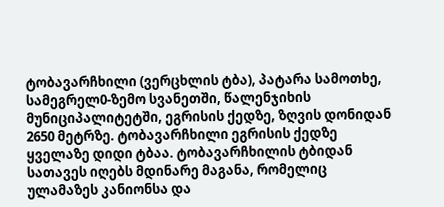ტობავარჩხილი (ვერცხლის ტბა), პატარა სამოთხე, სამეგრელ0-ზემო სვანეთში, წალენჯიხის მუნიციპალიტეტში, ეგრისის ქედზე, ზღვის დონიდან 2650 მეტრზე. ტობავარჩხილი ეგრისის ქედზე ყველაზე დიდი ტბაა. ტობავარჩხილის ტბიდან სათავეს იღებს მდინარე მაგანა, რომელიც ულამაზეს კანიონსა და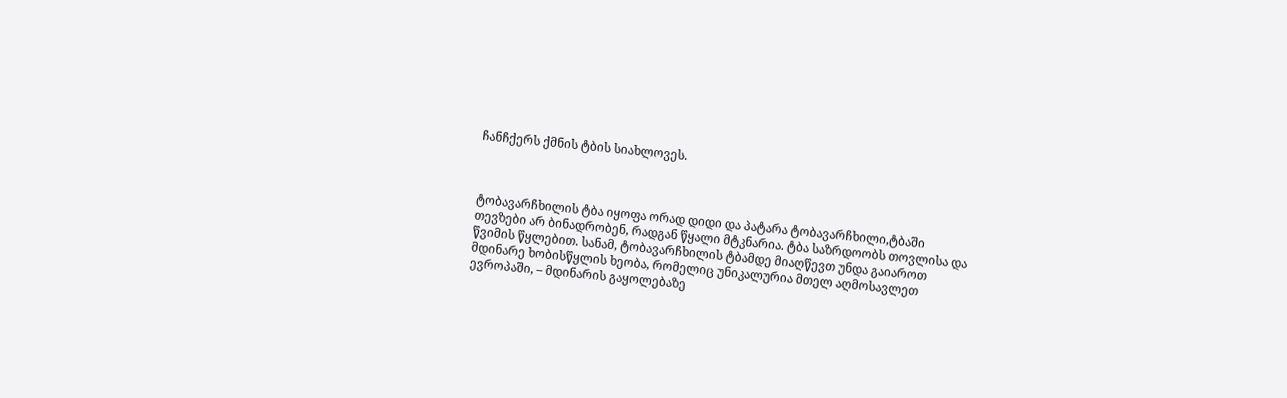ჩანჩქერს ქმნის ტბის სიახლოვეს.



ტობავარჩხილის ტბა იყოფა ორად დიდი და პატარა ტობავარჩხილი,ტბაში თევზები არ ბინადრობენ, რადგან წყალი მტკნარია. ტბა საზრდოობს თოვლისა და წვიმის წყლებით. სანამ, ტობავარჩხილის ტბამდე მიაღწევთ უნდა გაიაროთ მდინარე ხობისწყლის ხეობა, რომელიც უნიკალურია მთელ აღმოსავლეთ ევროპაში, – მდინარის გაყოლებაზე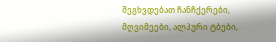შეგხვდებათ ჩანჩქერები, მღვიმეები, ალპური ტბები,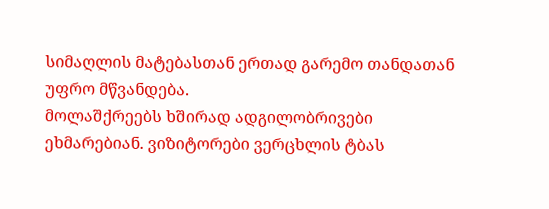სიმაღლის მატებასთან ერთად გარემო თანდათან უფრო მწვანდება.
მოლაშქრეებს ხშირად ადგილობრივები ეხმარებიან. ვიზიტორები ვერცხლის ტბას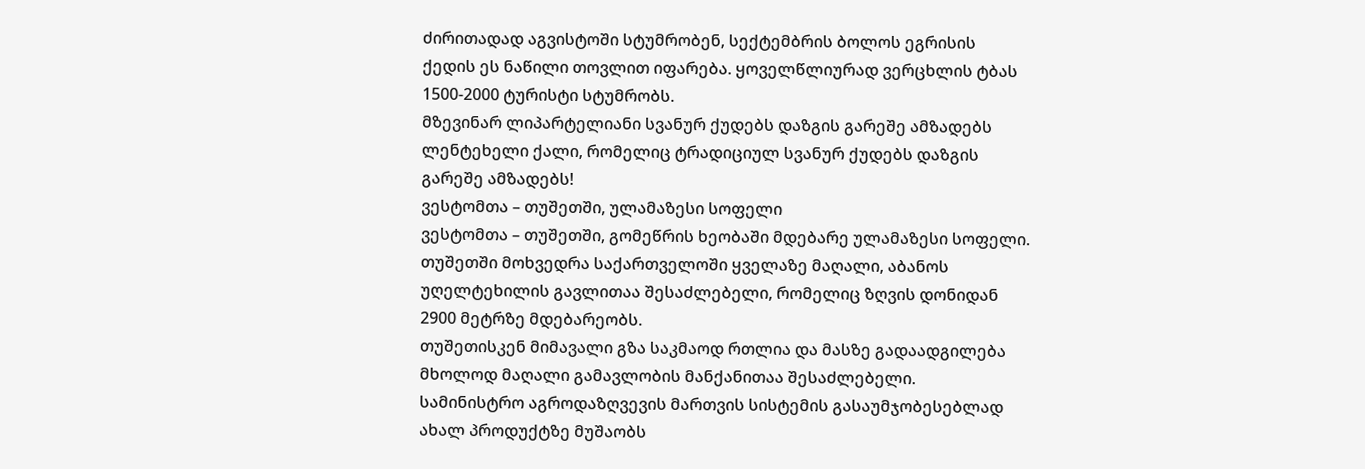ძირითადად აგვისტოში სტუმრობენ, სექტემბრის ბოლოს ეგრისის ქედის ეს ნაწილი თოვლით იფარება. ყოველწლიურად ვერცხლის ტბას 1500-2000 ტურისტი სტუმრობს.
მზევინარ ლიპარტელიანი სვანურ ქუდებს დაზგის გარეშე ამზადებს
ლენტეხელი ქალი, რომელიც ტრადიციულ სვანურ ქუდებს დაზგის გარეშე ამზადებს!
ვესტომთა – თუშეთში, ულამაზესი სოფელი
ვესტომთა – თუშეთში, გომეწრის ხეობაში მდებარე ულამაზესი სოფელი.
თუშეთში მოხვედრა საქართველოში ყველაზე მაღალი, აბანოს უღელტეხილის გავლითაა შესაძლებელი, რომელიც ზღვის დონიდან 2900 მეტრზე მდებარეობს.
თუშეთისკენ მიმავალი გზა საკმაოდ რთლია და მასზე გადაადგილება მხოლოდ მაღალი გამავლობის მანქანითაა შესაძლებელი.
სამინისტრო აგროდაზღვევის მართვის სისტემის გასაუმჯობესებლად ახალ პროდუქტზე მუშაობს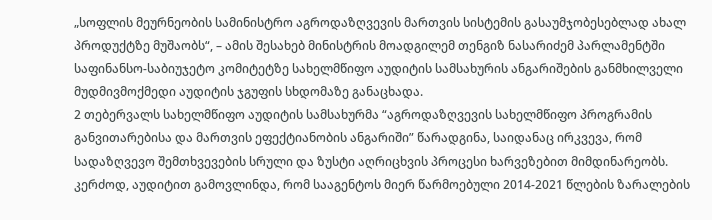„სოფლის მეურნეობის სამინისტრო აგროდაზღვევის მართვის სისტემის გასაუმჯობესებლად ახალ პროდუქტზე მუშაობს“, – ამის შესახებ მინისტრის მოადგილემ თენგიზ ნასარიძემ პარლამენტში საფინანსო-საბიუჯეტო კომიტეტზე სახელმწიფო აუდიტის სამსახურის ანგარიშების განმხილველი მუდმივმოქმედი აუდიტის ჯგუფის სხდომაზე განაცხადა.
2 თებერვალს სახელმწიფო აუდიტის სამსახურმა “აგროდაზღვევის სახელმწიფო პროგრამის განვითარებისა და მართვის ეფექტიანობის ანგარიში” წარადგინა, საიდანაც ირკვევა, რომ სადაზღვევო შემთხვევების სრული და ზუსტი აღრიცხვის პროცესი ხარვეზებით მიმდინარეობს. კერძოდ, აუდიტით გამოვლინდა, რომ სააგენტოს მიერ წარმოებული 2014-2021 წლების ზარალების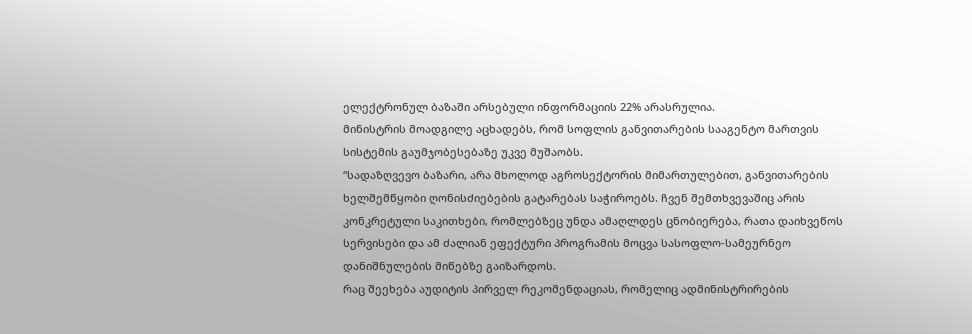ელექტრონულ ბაზაში არსებული ინფორმაციის 22% არასრულია.
მინისტრის მოადგილე აცხადებს, რომ სოფლის განვითარების სააგენტო მართვის სისტემის გაუმჯობესებაზე უკვე მუშაობს.
“სადაზღვევო ბაზარი, არა მხოლოდ აგროსექტორის მიმართულებით, განვითარების ხელშემწყობი ღონისძიებების გატარებას საჭიროებს. ჩვენ შემთხვევაშიც არის კონკრეტული საკითხები, რომლებზეც უნდა ამაღლდეს ცნობიერება, რათა დაიხვეწოს სერვისები და ამ ძალიან ეფექტური პროგრამის მოცვა სასოფლო-სამეურნეო დანიშნულების მიწებზე გაიზარდოს.
რაც შეეხება აუდიტის პირველ რეკომენდაციას, რომელიც ადმინისტრირების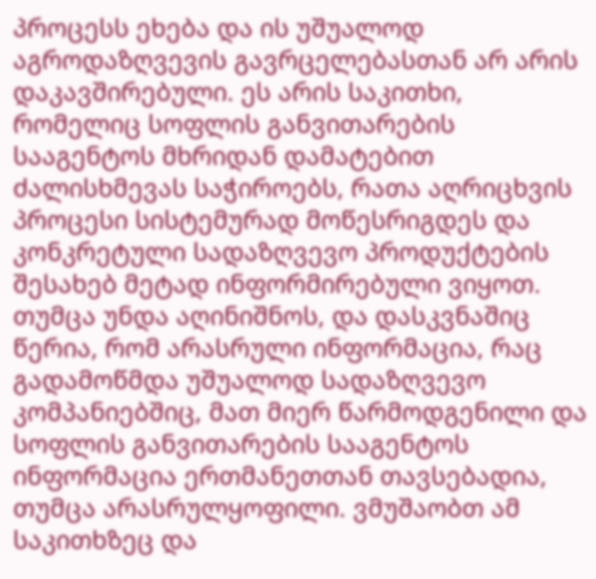პროცესს ეხება და ის უშუალოდ აგროდაზღვევის გავრცელებასთან არ არის დაკავშირებული. ეს არის საკითხი, რომელიც სოფლის განვითარების სააგენტოს მხრიდან დამატებით ძალისხმევას საჭიროებს, რათა აღრიცხვის პროცესი სისტემურად მოწესრიგდეს და კონკრეტული სადაზღვევო პროდუქტების შესახებ მეტად ინფორმირებული ვიყოთ. თუმცა უნდა აღინიშნოს, და დასკვნაშიც წერია, რომ არასრული ინფორმაცია, რაც გადამოწმდა უშუალოდ სადაზღვევო კომპანიებშიც, მათ მიერ წარმოდგენილი და სოფლის განვითარების სააგენტოს ინფორმაცია ერთმანეთთან თავსებადია, თუმცა არასრულყოფილი. ვმუშაობთ ამ საკითხზეც და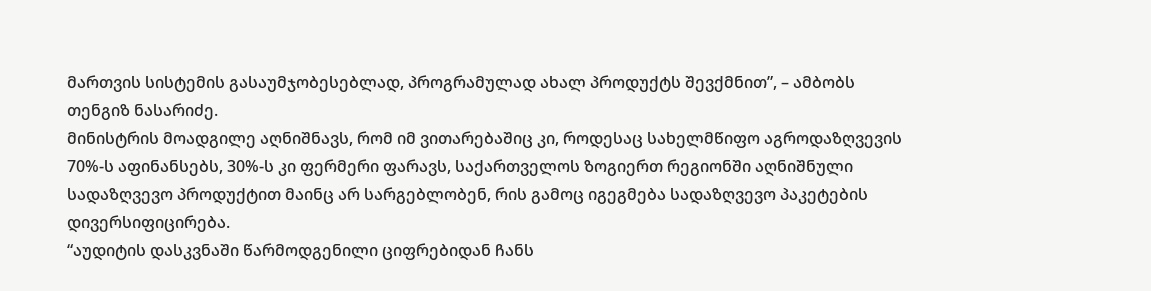მართვის სისტემის გასაუმჯობესებლად, პროგრამულად ახალ პროდუქტს შევქმნით”, – ამბობს თენგიზ ნასარიძე.
მინისტრის მოადგილე აღნიშნავს, რომ იმ ვითარებაშიც კი, როდესაც სახელმწიფო აგროდაზღვევის 70%-ს აფინანსებს, 30%-ს კი ფერმერი ფარავს, საქართველოს ზოგიერთ რეგიონში აღნიშნული სადაზღვევო პროდუქტით მაინც არ სარგებლობენ, რის გამოც იგეგმება სადაზღვევო პაკეტების დივერსიფიცირება.
“აუდიტის დასკვნაში წარმოდგენილი ციფრებიდან ჩანს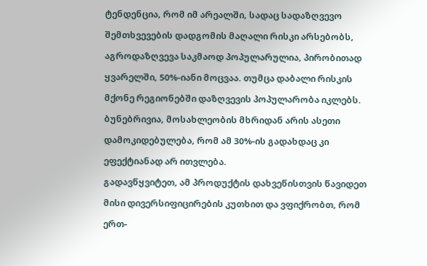ტენდენცია, რომ იმ არეალში, სადაც სადაზღვევო შემთხვევების დადგომის მაღალი რისკი არსებობს, აგროდაზღვევა საკმაოდ პოპულარულია, პირობითად ყვარელში, 50%-იანი მოცვაა. თუმცა დაბალი რისკის მქონე რეგიონებში დაზღვევის პოპულარობა იკლებს. ბუნებრივია, მოსახლეობის მხრიდან არის ასეთი დამოკიდებულება, რომ ამ 30%-ის გადახდაც კი ეფექტიანად არ ითვლება.
გადავწყვიტეთ, ამ პროდუქტის დახვეწისთვის წავიდეთ მისი დივერსიფიცირების კუთხით და ვფიქრობთ, რომ ერთ-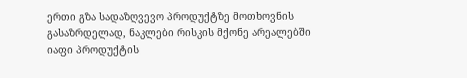ერთი გზა სადაზღვევო პროდუქტზე მოთხოვნის გასაზრდელად, ნაკლები რისკის მქონე არეალებში იაფი პროდუქტის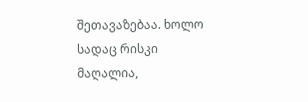შეთავაზებაა. ხოლო სადაც რისკი მაღალია,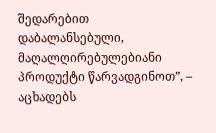შედარებით დაბალანსებული, მაღალღირებულებიანი პროდუქტი წარვადგინოთ”, – აცხადებს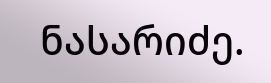ნასარიძე.